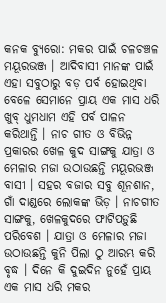କନକ ବ୍ୟୁରୋ: ମକର ପାଇଁ ଚଳଚଞ୍ଚଳ ମୟୂରଭଞ୍ଜ । ଆଦିବାସୀ ମାନଙ୍କ ପାଇଁ ଏହା ସବୁଠାରୁ ବଡ଼ ପର୍ବ ହୋଇଥିବା ବେଳେ ସେମାନେ ପ୍ରାୟ ଏକ ମାସ ଧରି ଖୁବ୍ ଧୁମଧାମ ଏହି ପର୍ବ ପାଳନ କରିଥାନ୍ତି । ନାଚ ଗୀତ ଓ ବିଭିନ୍ନ ପ୍ରକାରର ଖେଳ କୁଦ ସାଙ୍ଗକୁ ଯାତ୍ରା ଓ ମେଳାର ମଜା ଉଠାଉଛନ୍ତି ମୟୂରଭଞ୍ଜ ବାସୀ । ସହର ବଜାର ସବୁ ଶୂନଶାନ, ଗାଁ ଦାଣ୍ଡରେ ଲୋକଙ୍କ ଭିଡ଼ । ନାଚଗୀତ ସାଙ୍ଗକୁ, ଖେଳକୁଦରେ ଫାଟିପଡ଼ୁଛି ପରିବେଶ । ଯାତ୍ରା ଓ ମେଳାର ମଜା ଉଠାଉଛନ୍ତି କୁନି ପିଲା ଠୁ ଆରମ୍ଭ କରି ବୃଦ୍ଧ । ଦିନେ କି ଦୁଇଦିନ ନୁହେଁ ପ୍ରାୟ ଏକ ମାସ ଧରି ମକର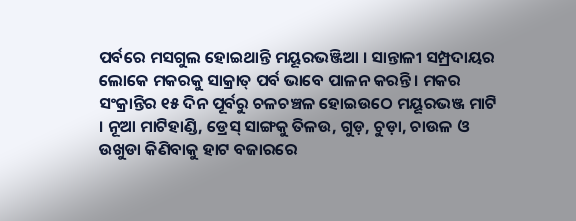ପର୍ବରେ ମସଗୁଲ ହୋଇଥାନ୍ତି ମୟୂରଭଞ୍ଜିଆ । ସାନ୍ତାଳୀ ସମ୍ପ୍ରଦାୟର ଲୋକେ ମକରକୁ ସାକ୍ରାତ୍ ପର୍ବ ଭାବେ ପାଳନ କରନ୍ତି । ମକର ସଂକ୍ରାନ୍ତିର ୧୫ ଦିନ ପୂର୍ବରୁ ଚଳଚଞ୍ଚଳ ହୋଇଉଠେ ମୟୂରଭଞ୍ଜ ମାଟି । ନୂଆ ମାଟିହାଣ୍ଡି, ଡ୍ରେସ୍ ସାଙ୍ଗକୁ ତିଳଉ, ଗୁଡ଼, ଚୁଡ଼ା, ଚାଉଳ ଓ ଉଖୁଡା କିଣିବାକୁ ହାଟ ବଜାରରେ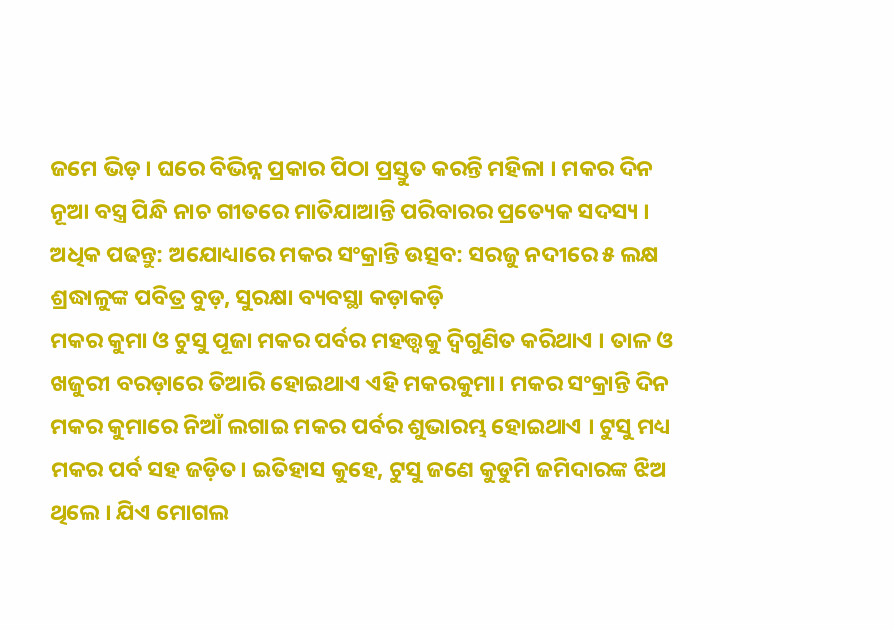ଜମେ ଭିଡ଼ । ଘରେ ବିଭିନ୍ନ ପ୍ରକାର ପିଠା ପ୍ରସ୍ତୁତ କରନ୍ତି ମହିଳା । ମକର ଦିନ ନୂଆ ବସ୍ତ୍ର ପିନ୍ଧି ନାଚ ଗୀତରେ ମାତିଯାଆନ୍ତି ପରିବାରର ପ୍ରତ୍ୟେକ ସଦସ୍ୟ ।
ଅଧିକ ପଢନ୍ତୁ: ଅଯୋଧ୍ୟାରେ ମକର ସଂକ୍ରାନ୍ତି ଉତ୍ସବ: ସରଜୁ ନଦୀରେ ୫ ଲକ୍ଷ ଶ୍ରଦ୍ଧାଳୁଙ୍କ ପବିତ୍ର ବୁଡ଼, ସୁରକ୍ଷା ବ୍ୟବସ୍ଥା କଡ଼ାକଡ଼ି
ମକର କୁମା ଓ ଟୁସୁ ପୂଜା ମକର ପର୍ବର ମହତ୍ତ୍ବକୁ ଦ୍ବିଗୁଣିତ କରିଥାଏ । ତାଳ ଓ ଖଜୁରୀ ବରଡ଼ାରେ ତିଆରି ହୋଇଥାଏ ଏହି ମକରକୁମା। ମକର ସଂକ୍ରାନ୍ତି ଦିନ ମକର କୁମାରେ ନିଆଁ ଲଗାଇ ମକର ପର୍ବର ଶୁଭାରମ୍ଭ ହୋଇଥାଏ । ଟୁସୁ ମଧ୍ୟ ମକର ପର୍ବ ସହ ଜଡ଼ିତ। ଇତିହାସ କୁହେ, ଟୁସୁ ଜଣେ କୁଡୁମି ଜମିଦାରଙ୍କ ଝିଅ ଥିଲେ । ଯିଏ ମୋଗଲ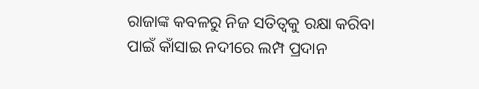ରାଜାଙ୍କ କବଳରୁ ନିଜ ସତିତ୍ୱକୁ ରକ୍ଷା କରିବା ପାଇଁ କାଁସାଇ ନଦୀରେ ଲମ୍ପ ପ୍ରଦାନ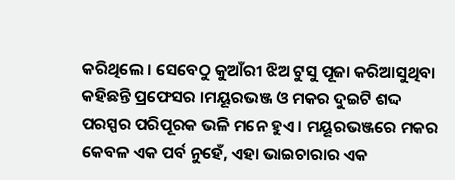କରିଥିଲେ । ସେବେଠୁ କୁଆଁରୀ ଝିଅ ଟୁସୁ ପୂଜା କରିଆସୁଥିବା କହିଛନ୍ତି ପ୍ରଫେସର ।ମୟୂରଭଞ୍ଜ ଓ ମକର ଦୁଇଟି ଶଦ୍ଦ ପରସ୍ପର ପରିପୂରକ ଭଳି ମନେ ହୁଏ । ମୟୂରଭଞ୍ଜରେ ମକର କେବଳ ଏକ ପର୍ବ ନୁହେଁ, ଏହା ଭାଇଚାରାର ଏକ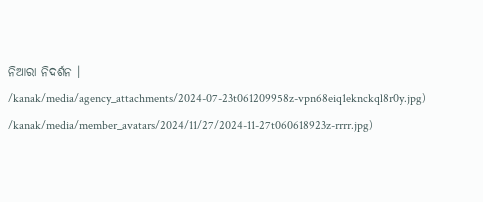ନିଆରା ନିଦର୍ଶନ ।
/kanak/media/agency_attachments/2024-07-23t061209958z-vpn68eiq1eknckql8r0y.jpg)
/kanak/media/member_avatars/2024/11/27/2024-11-27t060618923z-rrrr.jpg)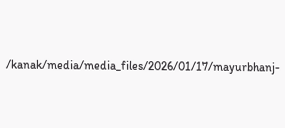/kanak/media/media_files/2026/01/17/mayurbhanj-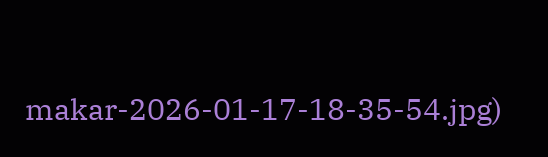makar-2026-01-17-18-35-54.jpg)